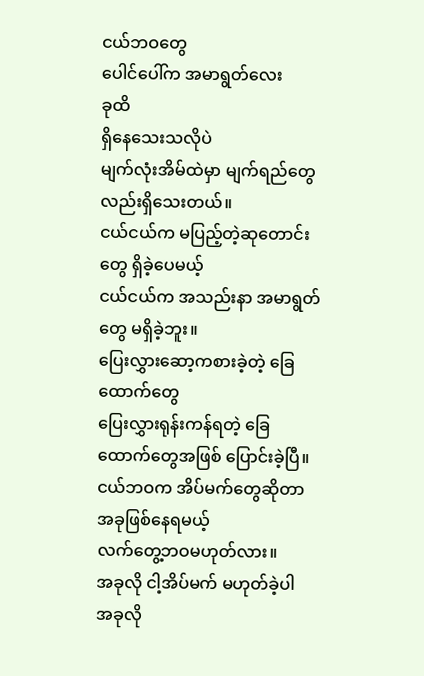ငယ်ဘဝတွေ
ပေါင်ပေါ်က အမာရွတ်လေး
ခုထိ
ရှိနေသေးသလိုပဲ
မျက်လုံးအိမ်ထဲမှာ မျက်ရည်တွေလည်းရှိသေးတယ်။
ငယ်ငယ်က မပြည့်တဲ့ဆုတောင်းတွေ ရှိခဲ့ပေမယ့်
ငယ်ငယ်က အသည်းနာ အမာရွတ်တွေ မရှိခဲ့ဘူး။
ပြေးလွှားဆော့ကစားခဲ့တဲ့ ခြေထောက်တွေ
ပြေးလွှားရုန်းကန်ရတဲ့ ခြေထောက်တွေအဖြစ် ပြောင်းခဲ့ပြီ။
ငယ်ဘဝက အိပ်မက်တွေဆိုတာ
အခုဖြစ်နေရမယ့်
လက်တွေ့ဘဝမဟုတ်လား။
အခုလို ငါ့အိပ်မက် မဟုတ်ခဲ့ပါ
အခုလို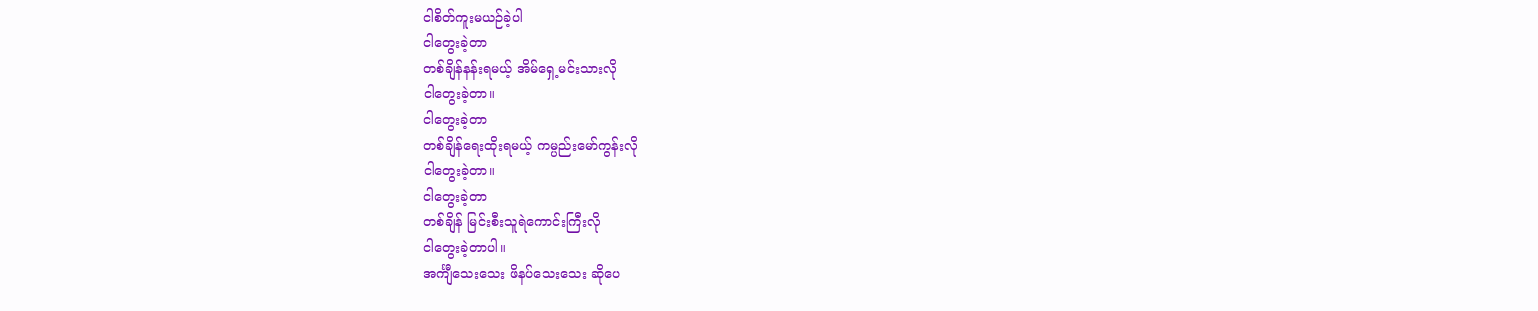ငါစိတ်ကူးမယဉ်ခဲ့ပါ
ငါတွေးခဲ့တာ
တစ်ချိန်နန်းရမယ့် အိမ်ရှေ့မင်းသားလို
ငါတွေးခဲ့တာ။
ငါတွေးခဲ့တာ
တစ်ချိန်ရေးထိုးရမယ့် ကမ္ပည်းမော်ကွန်းလို
ငါတွေးခဲ့တာ။
ငါတွေးခဲ့တာ
တစ်ချိန် မြင်းစီးသူရဲကောင်းကြီးလို
ငါတွေးခဲ့တာပါ။
အင်္ကျီသေးသေး ဖိနပ်သေးသေး ဆိုပေ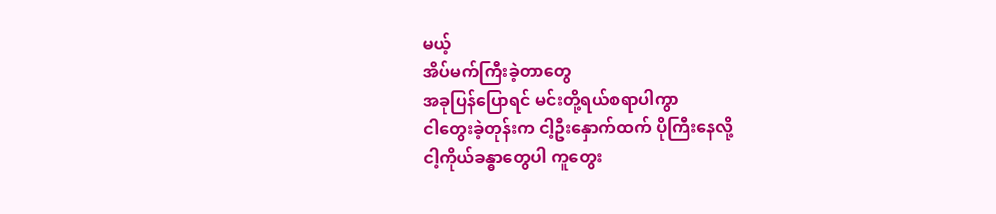မယ့်
အိပ်မက်ကြီးခဲ့တာတွေ
အခုပြန်ပြောရင် မင်းတို့ရယ်စရာပါကွာ
ငါတွေးခဲ့တုန်းက ငါ့ဦးနှောက်ထက် ပိုကြီးနေလို့
ငါ့ကိုယ်ခန္ဓာတွေပါ ကူတွေး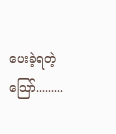ပေးခဲ့ရတဲ့
သြော်.........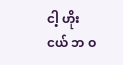ငါ့ ဟိုး ငယ် ဘ ဝ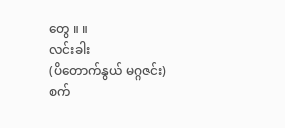တွေ ။ ။
လင်းခါး
(ပိတောက်နွယ် မဂ္ဂဇင်း)
စက်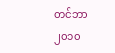တင်ဘာ ၂၀၁၀